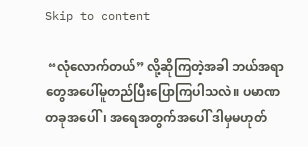Skip to content

 “လုံလောက်တယ်” လို့ဆိုကြတဲ့အခါ ဘယ်အရာတွေအပေါ်မူတည်ပြီးပြောကြပါသလဲ။ ပမာဏတခုအပေါ်၊ အရေအတွက်အပေါ် ဒါမှမဟုတ်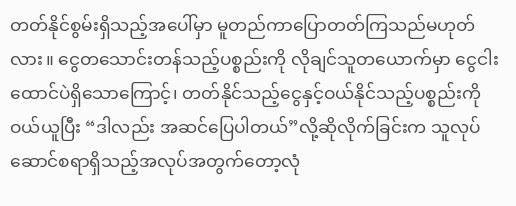တတ်နိုင်စွမ်းရှိသည့်အပေါ်မှာ မူတည်ကာပြောတတ်ကြသည်မဟုတ်လား။ ငွေတသောင်းတန်သည့်ပစ္စည်းကို လိုချင်သူတယောက်မှာ ငွေငါးထောင်ပဲရှိသောကြောင့်၊ တတ်နိုင်သည့်ငွေနှင့်ဝယ်နိုင်သည့်ပစ္စည်းကိုဝယ်ယူပြီး “ဒါလည်း အဆင်ပြေပါတယ်”လို့ဆိုလိုက်ခြင်းက သူလုပ်ဆောင်စရာရှိသည့်အလုပ်အတွက်တော့လုံ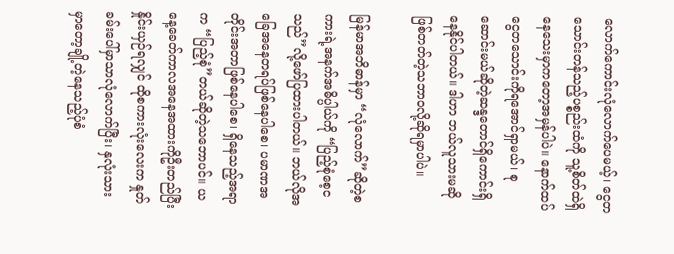လောက်ကောင်းလုံလောက်ပေမယ့်၊ ငွေတသောင်းတန်သည့်ပစ္စည်းထံကို သူ့စိတ်ထဲရှိနေသေးမှာကတော့အမှန်ပါပဲ။ နောက်ထပ်ငွေတသောင်းကိုရအောင်ရှာမယ်၊ စုဆောင်းမယ်ဆိုတဲ့ဆန္ဒတောင်ရှိကောင်းရှိနေနိုင်ပါတယ်။ ဒါဟာ ဘယ်လူသားမဆို ဖြစ်တတ်တဲ့သဘာဝလို့ဆိုရမှာပါပဲ။

မြန်မာအဘိဓာန်မှာ “လုံလောက်”ဆိုတဲ့စကားရဲ့အနက်အဓိပ္ပါယ်ကို “ပြည့်စုံစေ့ငသည်”လို့ဖော်ပြထားပါတယ်။ ဘယ်လိုအခြေအနေတရပ်ဖြစ်နေပါစေ၊ ပမာဏအတိုင်းအတာဖြစ်နေပါစေ၊ ရှိနေသည့်အရာက “ပြည့်စုံ”တယ်ဆိုတဲ့သဘောပင်။ ယနေ့ခေတ်ကာလအနေအထားကိုဦးတည်ပြီးနှိုင်းယှဉ်ရလျှင် ထိုစကားလုံးလေးက နှုတ်ခမ်းပေါ်မှာသာလုံလောက်ပြီး၊ နှလုံးသားမှာတော့ချို့တဲ့နေသည့်ပုံစံ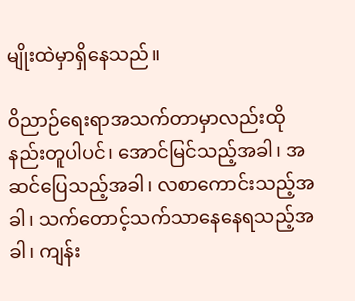မျိုးထဲမှာရှိနေသည်။

ဝိညာဉ်ရေးရာအသက်တာမှာလည်းထိုနည်းတူပါပင်၊ အောင်မြင်သည့်အခါ၊ အဆင်ပြေသည့်အခါ၊ လစာကောင်းသည့်အခါ၊ သက်တောင့်သက်သာနေနေရသည့်အခါ၊ ကျန်း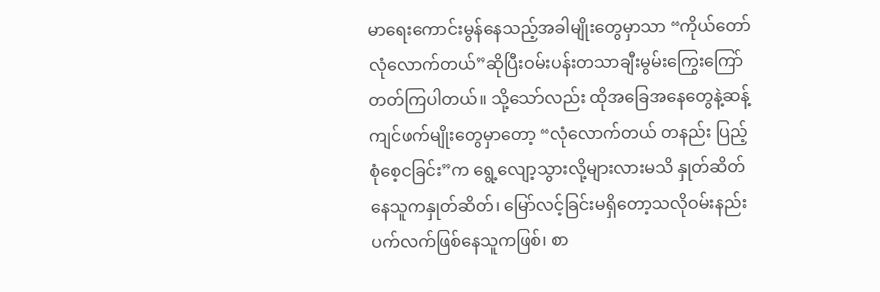မာရေးကောင်းမွန်နေသည့်အခါမျိုးတွေမှာသာ “ကိုယ်တော်လုံလောက်တယ်”ဆိုပြီးဝမ်းပန်းတသာချီးမွမ်းကြွေးကြော်တတ်ကြပါတယ်။ သို့သော်လည်း ထိုအခြေအနေတွေနဲ့ဆန့်ကျင်ဖက်မျိုးတွေမှာတော့ “လုံလောက်တယ် တနည်း ပြည့်စုံစေ့ငခြင်း”က ရွေ့လျော့သွားလို့များလားမသိ နှုတ်ဆိတ်နေသူကနှုတ်ဆိတ်၊ မြော်လင့်ခြင်းမရှိတော့သလိုဝမ်းနည်းပက်လက်ဖြစ်နေသူကဖြစ်၊ စာ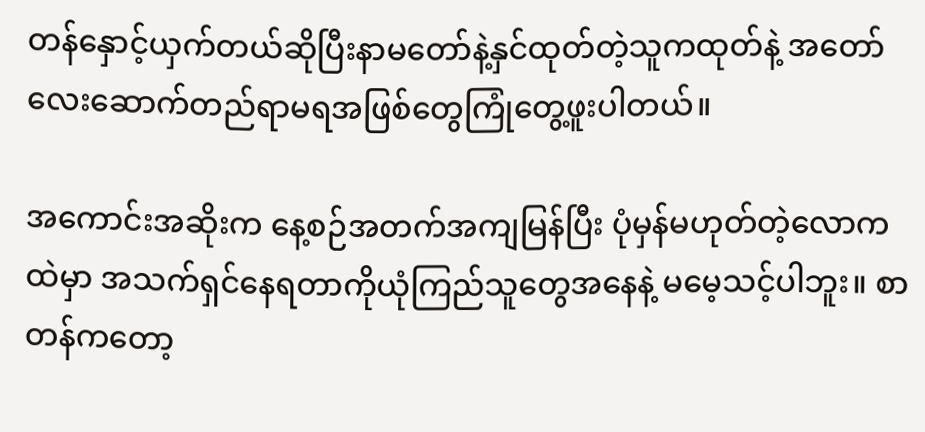တန်နှောင့်ယှက်တယ်ဆိုပြီးနာမတော်နဲ့နှင်ထုတ်တဲ့သူကထုတ်နဲ့ အတော်လေးဆောက်တည်ရာမရအဖြစ်တွေကြုံတွေ့ဖူးပါတယ်။

အကောင်းအဆိုးက နေ့စဉ်အတက်အကျမြန်ပြီး ပုံမှန်မဟုတ်တဲ့လောကထဲမှာ အသက်ရှင်နေရတာကိုယုံကြည်သူတွေအနေနဲ့ မမေ့သင့်ပါဘူး။ စာတန်ကတော့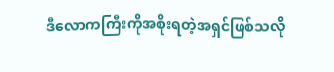ဒီလောကကြီးကိုအစိုးရတဲ့အရှင်ဖြစ်သလို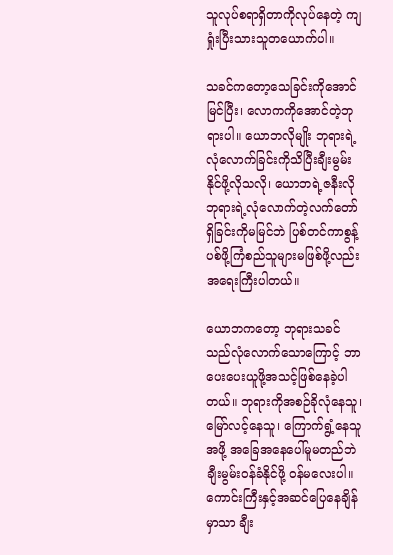သူလုပ်စရာရှိတာကိုလုပ်နေတဲ့ ကျရှုံးပြီးသားသူတယောက်ပါ။

သခင်ကတော့သေခြင်းကိုအောင်မြင်ပြီး၊ လောကကိုအောင်တဲ့ဘုရားပါ။ ယောဘလိုမျိုး ဘုရားရဲ့လုံလောက်ခြင်းကိုသိပြီးချီးမွမ်းနိုင်ဖို့လိုသလို၊ ယောဘရဲ့ဇနီးလိုဘုရားရဲ့လုံလောက်တဲ့လက်တော်ရှိခြင်းကိုမမြင်ဘဲ ပြစ်တင်ကာစွန့်ပစ်ဖို့ကြံစည်သူများမဖြစ်ဖို့လည်းအရေးကြီးပါတယ်။

ယောဘကတော့ ဘုရားသခင်သည်လုံလောက်သောကြောင့် ဘာပေးပေးယူဖို့အသင့်ဖြစ်နေခဲ့ပါတယ်။ ဘုရားကိုအစဉ်ခိုလုံနေသူ၊ မြော်လင့်နေသူ၊ ကြောက်ရွံ့နေသူအဖို့ အခြေအနေပေါ်မူမတည်ဘဲ ချီးမွမ်းဝန်ခံနိုင်ဖို့ ဝန်မလေးပါ။ ကောင်းကြီးနှင့်အဆင်ပြေနေချိန်မှာသာ ချီး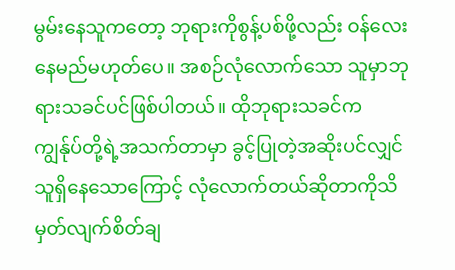မွမ်းနေသူကတော့ ဘုရားကိုစွန့်ပစ်ဖို့လည်း ဝန်လေးနေမည်မဟုတ်ပေ။ အစဉ်လုံလောက်သော သူမှာဘုရားသခင်ပင်ဖြစ်ပါတယ်။ ထိုဘုရားသခင်က ကျွန်ုပ်တို့ရဲ့အသက်တာမှာ ခွင့်ပြုတဲ့အဆိုးပင်လျှင် သူရှိနေသောကြောင့် လုံလောက်တယ်ဆိုတာကိုသိမှတ်လျက်စိတ်ချ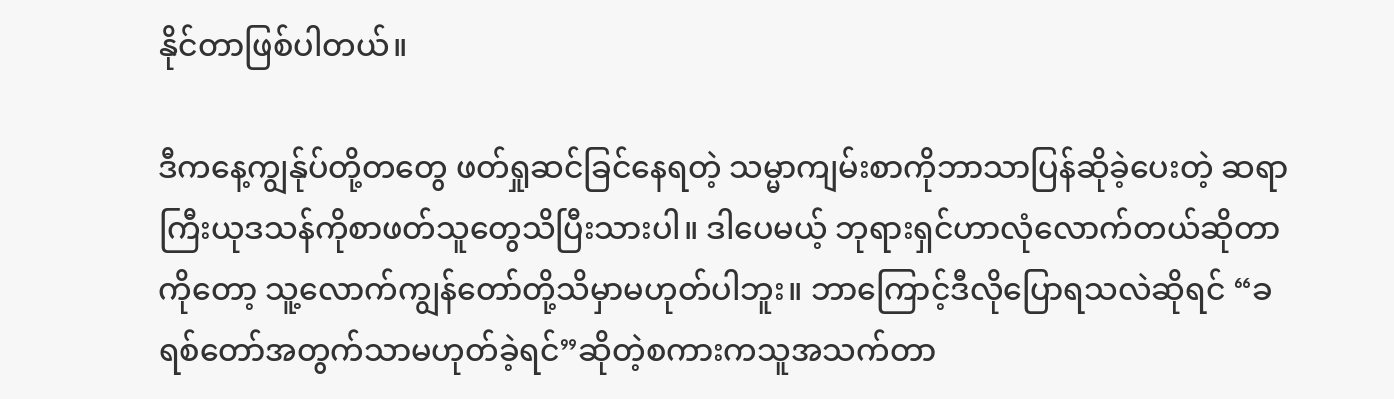နိုင်တာဖြစ်ပါတယ်။

ဒီကနေ့ကျွန်ုပ်တို့တတွေ ဖတ်ရှုဆင်ခြင်နေရတဲ့ သမ္မာကျမ်းစာကိုဘာသာပြန်ဆိုခဲ့ပေးတဲ့ ဆရာကြီးယုဒသန်ကိုစာဖတ်သူတွေသိပြီးသားပါ။ ဒါပေမယ့် ဘုရားရှင်ဟာလုံလောက်တယ်ဆိုတာကိုတော့ သူ့လောက်ကျွန်တော်တို့သိမှာမဟုတ်ပါဘူး။ ဘာကြောင့်ဒီလိုပြောရသလဲဆိုရင် “ခရစ်တော်အတွက်သာမဟုတ်ခဲ့ရင်”ဆိုတဲ့စကားကသူအသက်တာ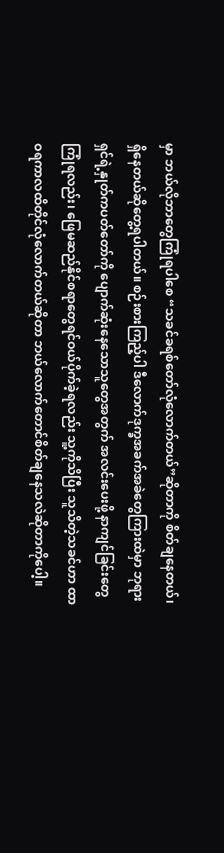မှာ ဘယ်လိုဘာတွေကြုံရပါစေ “သခင်ခရစ်တော်လုံလောက်တယ်”ဆိုတာကို စိတ်ချနေတယ်၊ ရှိနေတယ်ဆိုတွေ့ရပါတယ်။ စဉ်းစားကြည့်ပါ ဒီလောက်ဒုက္ခအခက်အခဲတွေကြားထဲမှာ ဘုရားရှင်ရဲ့နှုတ်ကပတ်တော်ကို ပျောက်ဆုံးနေသောသူတွေအတွက် အလင်းပေးဖို့ နာကျင်ခြင်းတွေကြုံရလည်း၊ ဖြေမဆည်နိုင်စရာတွေရင်ဝယ်ပိုက်ခဲ့ရလည်း သူ့ကိုသိပြီး သူသိတဲ့သခင်ဟာ ထာဝရကာလထိတိုင်လုံလောက်တယ်ဆိုတာ ဘယ်လောက်တောင်စိတ်ချနေသလဲဆိုတာကိုပေါ့။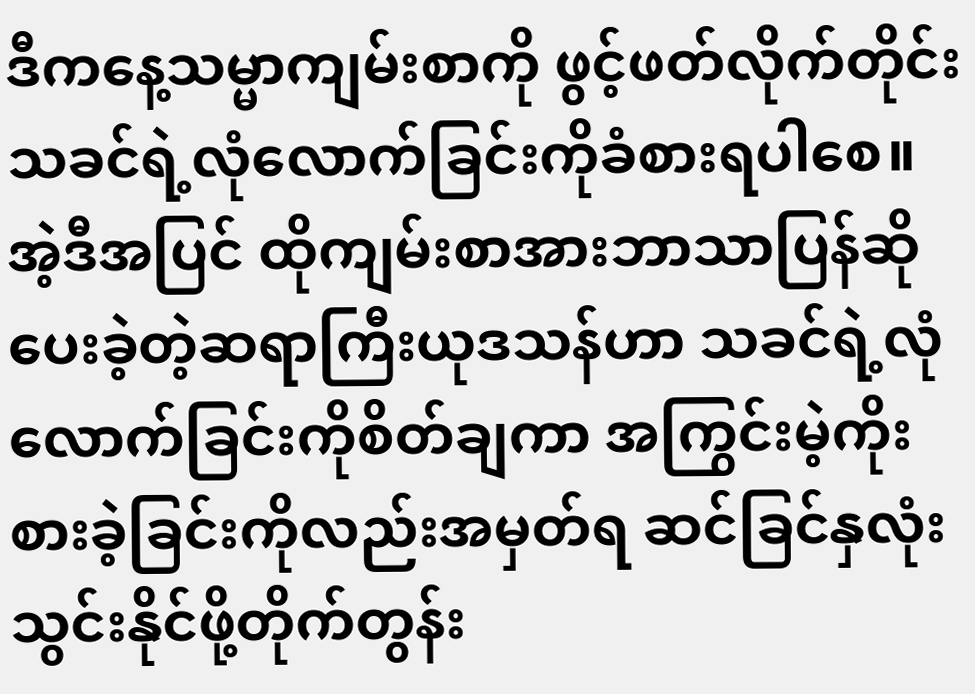ဒီကနေ့သမ္မာကျမ်းစာကို ဖွင့်ဖတ်လိုက်တိုင်း သခင်ရဲ့လုံလောက်ခြင်းကိုခံစားရပါစေ။ အဲ့ဒီအပြင် ထိုကျမ်းစာအားဘာသာပြန်ဆိုပေးခဲ့တဲ့ဆရာကြီးယုဒသန်ဟာ သခင်ရဲ့လုံလောက်ခြင်းကိုစိတ်ချကာ အကြွင်းမဲ့ကိုးစားခဲ့ခြင်းကိုလည်းအမှတ်ရ ဆင်ခြင်နှလုံးသွင်းနိုင်ဖို့တိုက်တွန်း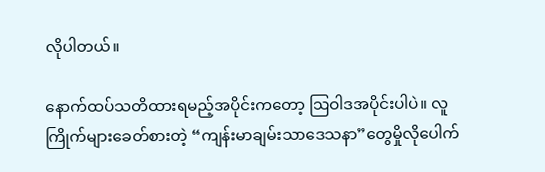လိုပါတယ်။

နောက်ထပ်သတိထားရမည့်အပိုင်းကတော့ ဩဝါဒအပိုင်းပါပဲ။ လူကြိုက်များခေတ်စားတဲ့ “ကျန်းမာချမ်းသာဒေသနာ”တွေမှိုလိုပေါက်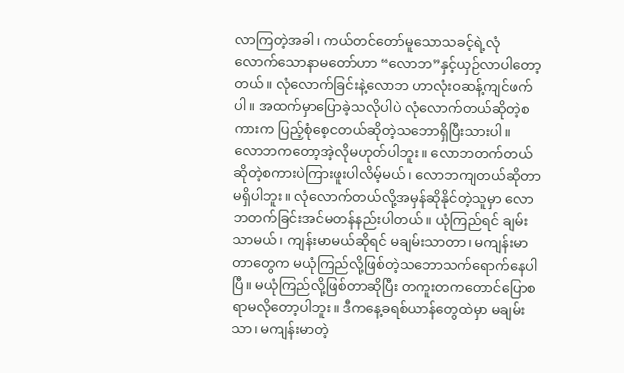လာကြတဲ့အခါ၊ ကယ်တင်တော်မူသောသခင့်ရဲ့လုံလောက်သောနာမတော်ဟာ “လောဘ”နှင့်ယှဉ်လာပါတော့တယ်။ လုံလောက်ခြင်းနဲ့လောဘ ဟာလုံးဝဆန့်ကျင်ဖက်ပါ။ အထက်မှာပြောခဲ့သလိုပါပဲ လုံလောက်တယ်ဆိုတဲ့စကားက ပြည့်စုံစေ့ငတယ်ဆိုတဲ့သဘောရှိပြီးသားပါ။ လောဘကတော့အဲ့လိုမဟုတ်ပါဘူး။ လောဘတက်တယ်ဆိုတဲ့စကားပဲကြားဖူးပါလိမ့်မယ်၊ လောဘကျတယ်ဆိုတာမရှိပါဘူး။ လုံလောက်တယ်လို့အမှန်ဆိုနိုင်တဲ့သူမှာ လောဘတက်ခြင်းအင်မတန်နည်းပါတယ်။ ယုံကြည်ရင် ချမ်းသာမယ်၊ ကျန်းမာမယ်ဆိုရင် မချမ်းသာတာ၊ မကျန်းမာတာတွေက မယုံကြည်လို့ဖြစ်တဲ့သဘောသက်ရောက်နေပါပြီ။ မယုံကြည်လို့ဖြစ်တာဆိုပြီး တကူးတကတောင်ပြောစရာမလိုတော့ပါဘူး။ ဒီကနေ့ခရစ်ယာန်တွေထဲမှာ မချမ်းသာ၊ မကျန်းမာတဲ့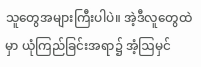သူတွေအများကြီးပါပဲ။ အဲ့ဒီလူတွေထဲမှာ ယုံကြည်ခြင်းအရာ၌ အံ့ဩမှင်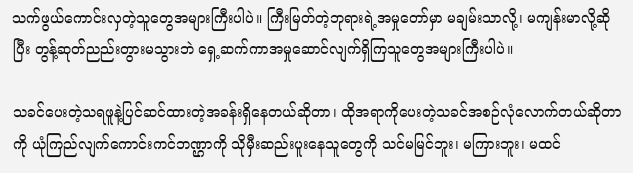သက်ဖွယ်ကောင်းလှတဲ့သူတွေအများကြီးပါပဲ။ ကြီးမြတ်တဲ့ဘုရားရဲ့အမှုတော်မှာ မချမ်းသာလို့၊ မကျန်းမာလို့ဆိုပြီး တွန့်ဆုတ်ညည်းတွားမသွားဘဲ ရှေ့ဆက်ကာအမှုဆောင်လျက်ရှိကြသူတွေအများကြီးပါပဲ။

သခင်ပေးတဲ့သရဖူနဲ့ပြင်ဆင်ထားတဲ့အခန်းရှိနေတယ်ဆိုတာ၊ ထိုအရာကိုပေးတဲ့သခင်အစဉ်လုံလောက်တယ်ဆိုတာကို ယုံကြည်လျက်ကောင်းကင်ဘဏ္ဌာကို သိုမှီးဆည်းပူးနေသူတွေကို သင်မမြင်ဘူး၊ မကြားဘူး၊ မထင်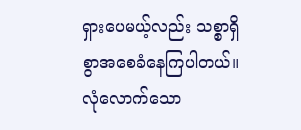ရှားပေမယ့်လည်း သစ္စာရှိစွာအစေခံနေကြပါတယ်။ လုံလောက်သော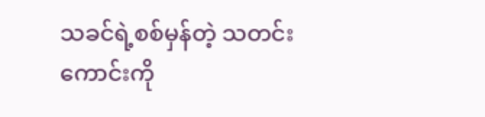သခင်ရဲ့စစ်မှန်တဲ့ သတင်းကောင်းကို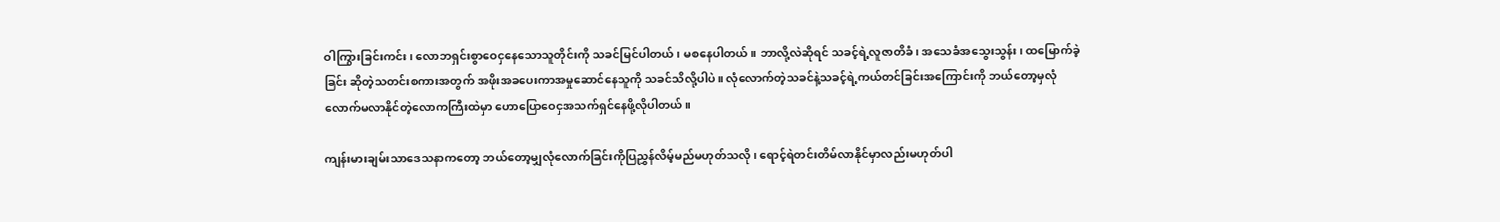ဝါကြွားခြင်းကင်း၊ လောဘရှင်းစွာဝေငှနေသောသူတိုင်းကို သခင်မြင်ပါတယ်၊ မစနေပါတယ်။ ဘာလို့လဲဆိုရင် သခင့်ရဲ့လူဇာတိခံ၊ အသေခံအသွေးသွန်း၊ ထမြောက်ခဲ့ခြင်း ဆိုတဲ့သတင်းစကားအတွက် အဖိုးအခပေးကာအမှုဆောင်နေသူကို သခင်သိလို့ပါပဲ။ လုံလောက်တဲ့သခင်နဲ့သခင့်ရဲ့ကယ်တင်ခြင်းအကြောင်းကို ဘယ်တော့မှလုံလောက်မလာနိုင်တဲ့လောကကြီးထဲမှာ ဟောပြောဝေငှအသက်ရှင်နေဖို့လိုပါတယ်။

ကျန်းမားချမ်းသာဒေသနာကတော့ ဘယ်တော့မျှလုံလောက်ခြင်းကိုပြညွှန်လိမ့်မည်မဟုတ်သလို၊ ရောင့်ရဲတင်းတိမ်လာနိုင်မှာလည်းမဟုတ်ပါ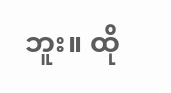ဘူး။ ထို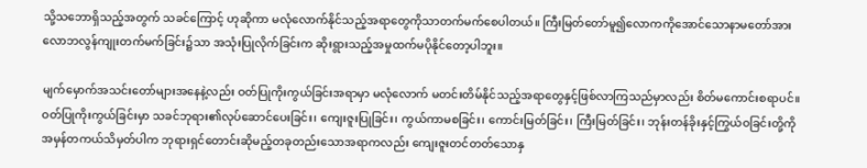သို့သဘောရှိသည့်အတွက် သခင်ကြောင့် ဟုဆိုကာ မလုံလောက်နိုင်သည့်အရာတွေကိုသာတက်မက်စေပါတယ်။ ကြီးမြတ်တော်မူ၍လောကကိုအောင်သောနာမတော်အား လောဘလွန်ကျုးတက်မက်ခြင်း၌သာ အသုံးပြုလိုက်ခြင်းက ဆိုးရွားသည့်အမှုထက်မပိုနိုင်တော့ပါဘူး။

မျက်မှောက်အသင်းတော်များအနေနဲ့လည်း ဝတ်ပြုကိုးကွယ်ခြင်းအရာမှာ မလုံလောက် မတင်းတိမ်နိုင်သည့်အရာတွေနှင့်ဖြစ်လာကြသည်မှာလည်း စိတ်မကောင်းစရာပင်။ ဝတ်ပြုကိုးကွယ်ခြင်းမှာ သခင်ဘုရား၏လုပ်ဆောင်ပေးခြင်း၊ ကျေးဇူးပြုခြင်း၊ ကွယ်ကာမစခြင်း၊ ကောင်းမြတ်ခြင်း၊ ကြီးမြတ်ခြင်း၊ ဘုန်းတန်ခိုးနှင့်ကြွယ်ဝခြင်းတို့ကို အမှန်တကယ်သိမှတ်ပါက ဘုရားရှင်တောင်းဆိုမည့်တခုတည်းသောအရာကလည်း ကျေးဇူးတင်တတ်သောနှ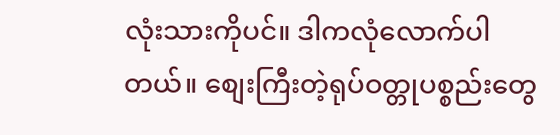လုံးသားကိုပင်။ ဒါကလုံလောက်ပါတယ်။ စျေးကြီးတဲ့ရုပ်ဝတ္တုပစ္စည်းတွေ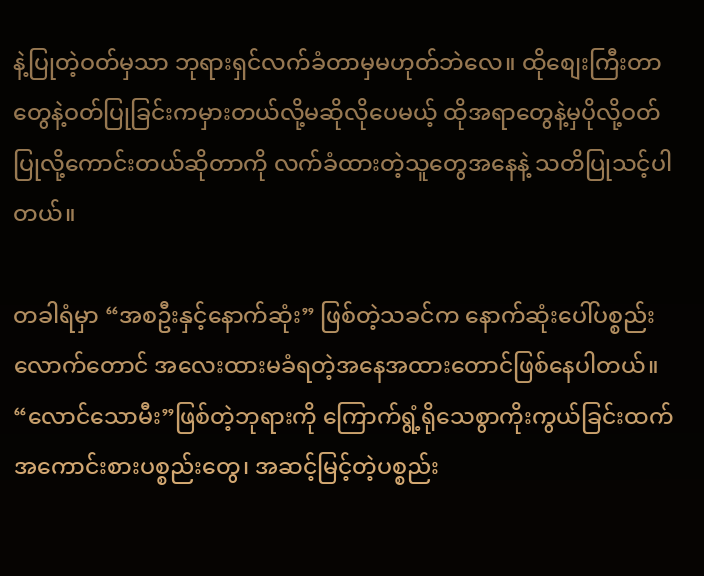နဲ့ပြုတဲ့ဝတ်မှသာ ဘုရားရှင်လက်ခံတာမှမဟုတ်ဘဲလေ။ ထိုစျေးကြီးတာတွေနဲ့ဝတ်ပြုခြင်းကမှားတယ်လို့မဆိုလိုပေမယ့် ထိုအရာတွေနဲ့မှပိုလို့ဝတ်ပြုလို့ကောင်းတယ်ဆိုတာကို လက်ခံထားတဲ့သူတွေအနေနဲ့ သတိပြုသင့်ပါတယ်။

တခါရံမှာ “အစဦးနှင့်နောက်ဆုံး” ဖြစ်တဲ့သခင်က နောက်ဆုံးပေါ်ပစ္စည်းလောက်တောင် အလေးထားမခံရတဲ့အနေအထားတောင်ဖြစ်နေပါတယ်။ “လောင်သောမီး”ဖြစ်တဲ့ဘုရားကို ကြောက်ရွံ့ရိုသေစွာကိုးကွယ်ခြင်းထက် အကောင်းစားပစ္စည်းတွေ၊ အဆင့်မြင့်တဲ့ပစ္စည်း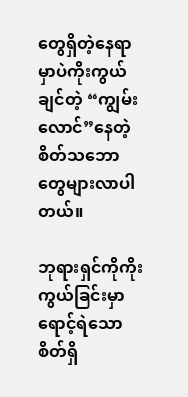တွေရှိတဲ့နေရာမှာပဲကိုးကွယ်ချင်တဲ့ “ကျွမ်းလောင်”နေတဲ့စိတ်သဘောတွေများလာပါတယ်။

ဘုရားရှင်ကိုကိုးကွယ်ခြင်းမှာ ရောင့်ရဲသောစိတ်ရှိ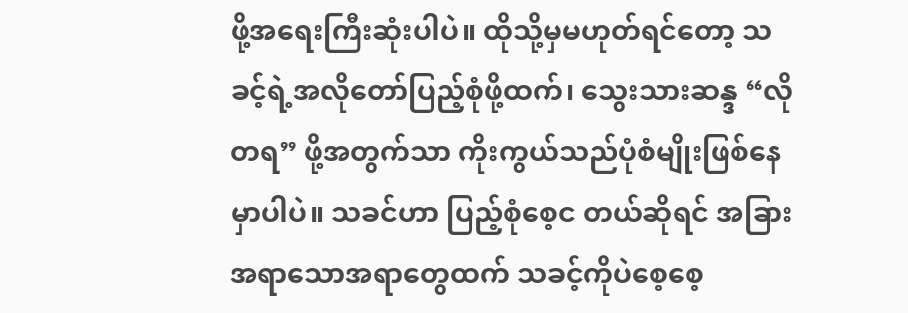ဖို့အရေးကြီးဆုံးပါပဲ။ ထိုသို့မှမဟုတ်ရင်တော့ သခင့်ရဲ့အလိုတော်ပြည့်စုံဖို့ထက်၊ သွေးသားဆန္ဒ “လိုတရ” ဖို့အတွက်သာ ကိုးကွယ်သည်ပုံစံမျိုးဖြစ်နေမှာပါပဲ။ သခင်ဟာ ပြည့်စုံစေ့င တယ်ဆိုရင် အခြားအရာသောအရာတွေထက် သခင့်ကိုပဲစေ့စေ့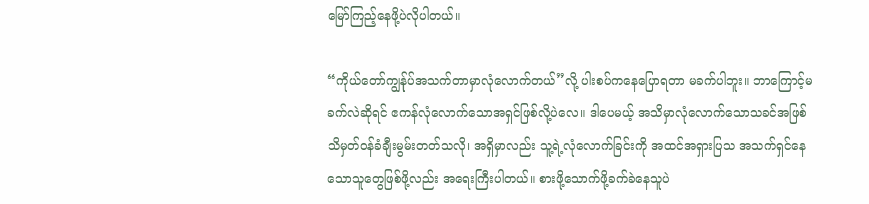မြော်ကြည့်နေဖို့ပဲလိုပါတယ်။

“ကိုယ်တော်ကျွန်ုပ်အသက်တာမှာလုံလောက်တယ်”လို့ ပါးစပ်ကနေပြောရတာ မခက်ပါဘူး။ ဘာကြောင့်မခက်လဲဆိုရင် ဧကန်လုံလောက်သောအရှင်ဖြစ်လို့ပဲလေ။ ဒါပေမယ့် အသိမှာလုံလောက်သောသခင်အဖြစ်သိမှတ်ဝန်ခံချီးမွမ်းတတ်သလို၊ အရှိမှာလည်း သူ့ရဲ့လုံလောက်ခြင်းကို အထင်အရှားပြသ အသက်ရှင်နေသောသူတွေဖြစ်ဖို့လည်း အရေးကြီးပါတယ်။ စားဖို့သောက်ဖို့ခက်ခဲနေသူပဲ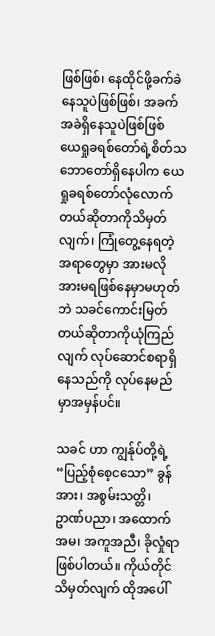ဖြစ်ဖြစ်၊ နေထိုင်ဖို့ခက်ခဲနေသူပဲဖြစ်ဖြစ်၊ အခက်အခဲရှိနေသူပဲဖြစ်ဖြစ် ယေရှုခရစ်တော်ရဲ့စိတ်သဘောတော်ရှိနေပါက ယေရှုခရစ်တော်လုံလောက်တယ်ဆိုတာကိုသိမှတ်လျက်၊ ကြုံတွေ့နေရတဲ့အရာတွေမှာ အားမလိုအားမရဖြစ်နေမှာမဟုတ်ဘဲ သခင်ကောင်းမြတ်တယ်ဆိုတာကိုယုံကြည်လျက် လုပ်ဆောင်စရာရှိနေသည်ကို လုပ်နေမည်မှာအမှန်ပင်။

သခင် ဟာ ကျွန်ုပ်တို့ရဲ့ “ပြည့်စုံစေ့ငသော” ခွန်အား၊ အစွမ်းသတ္တိ၊ ဥာဏ်ပညာ၊ အထောက်အမ၊ အကူအညီ၊ ခိုလှုံရာ ဖြစ်ပါတယ်။ ကိုယ်တိုင်သိမှတ်လျက် ထိုအပေါ်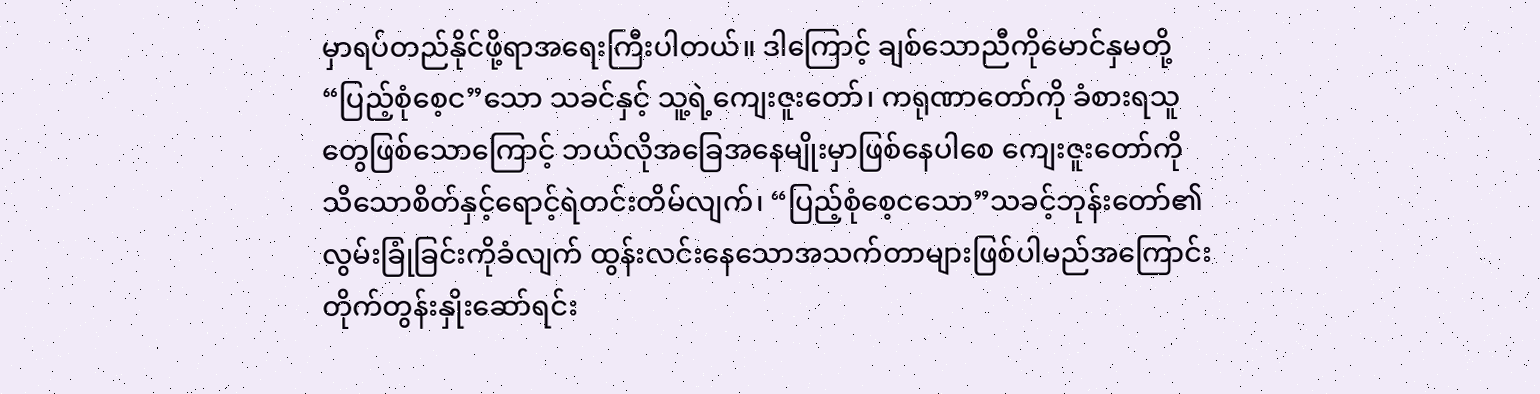မှာရပ်တည်နိုင်ဖို့ရာအရေးကြီးပါတယ်။ ဒါကြောင့် ချစ်သောညီကိုမောင်နှမတို့ “ပြည့်စုံစေ့င”သော သခင်နှင့် သူ့ရဲ့ကျေးဇူးတော်၊ ကရုဏာတော်ကို ခံစားရသူတွေဖြစ်သောကြောင့် ဘယ်လိုအခြေအနေမျိုးမှာဖြစ်နေပါစေ ကျေးဇူးတော်ကို သိသောစိတ်နှင့်ရောင့်ရဲတင်းတိမ်လျက်၊ “ပြည့်စုံစေ့ငသော”သခင့်ဘုန်းတော်၏လွမ်းခြုံခြင်းကိုခံလျက် ထွန်းလင်းနေသောအသက်တာများဖြစ်ပါမည်အကြောင်းတိုက်တွန်းနှိုးဆော်ရင်း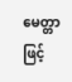မေတ္တာဖြင့်